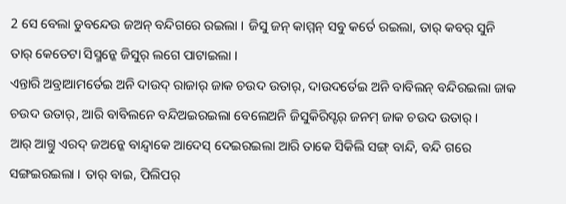2 ସେ ବେଲା ଡୁବନ୍ଦେଉ ଜଅନ୍ ବନ୍ଦିଗରେ ରଇଲା । ଜିସୁ ଜନ୍ କାମ୍ମନ୍ ସବୁ କର୍ତେ ରଇଲା, ତାର୍ କବର୍ ସୁନି ତାର୍ କେତେଟା ସିସ୍ମନ୍କେ ଜିସୁର୍ ଲଗେ ପାଟାଇଲା ।
ଏନ୍ତାରି ଅବ୍ରାଆମର୍ତେଇ ଅନି ଦାଉଦ୍ ରାଜାର୍ ଜାକ ଚଉଦ ଉତାର୍, ଦାଉଦର୍ତେଇ ଅନି ବାବିଲନ୍ ବନ୍ଦିରଇଲା ଜାକ ଚଉଦ ଉତାର୍, ଆରି ବାବିଲନେ ବନ୍ଦିଅଇରଇଲା ବେଲେଅନି ଜିସୁକିରିସ୍ଟର୍ ଜନମ୍ ଜାକ ଚଉଦ ଉତାର୍ ।
ଆର୍ ଆଗ୍ତୁ ଏରଦ୍ ଜଅନ୍କେ ବାନ୍ଦ୍ବାକେ ଆଦେସ୍ ଦେଇରଇଲା ଆରି ତାକେ ସିକିଲି ସଙ୍ଗ୍ ବାନ୍ଦି, ବନ୍ଦି ଗରେ ସଙ୍ଗଇରଇଲା । ତାର୍ ବାଇ, ପିଲିପର୍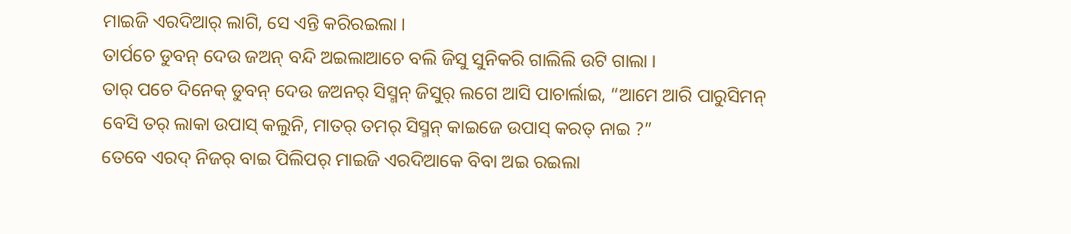ମାଇଜି ଏରଦିଆର୍ ଲାଗି, ସେ ଏନ୍ତି କରିରଇଲା ।
ତାର୍ପଚେ ଡୁବନ୍ ଦେଉ ଜଅନ୍ ବନ୍ଦି ଅଇଲାଆଚେ ବଲି ଜିସୁ ସୁନିକରି ଗାଲିଲି ଉଟି ଗାଲା ।
ତାର୍ ପଚେ ଦିନେକ୍ ଡୁବନ୍ ଦେଉ ଜଅନର୍ ସିସ୍ମନ୍ ଜିସୁର୍ ଲଗେ ଆସି ପାଚାର୍ଲାଇ, “ଆମେ ଆରି ପାରୁସିମନ୍ ବେସି ତର୍ ଲାକା ଉପାସ୍ କଲୁନି, ମାତର୍ ତମର୍ ସିସ୍ମନ୍ କାଇଜେ ଉପାସ୍ କରତ୍ ନାଇ ?”
ତେବେ ଏରଦ୍ ନିଜର୍ ବାଇ ପିଲିପର୍ ମାଇଜି ଏରଦିଆକେ ବିବା ଅଇ ରଇଲା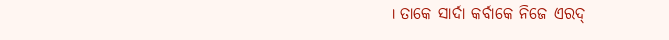। ତାକେ ସାର୍ଦା କର୍ବାକେ ନିଜେ ଏରଦ୍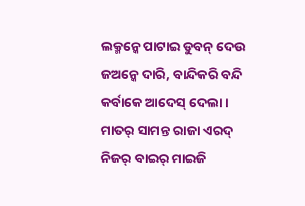ଲକ୍ମନ୍କେ ପାଟାଇ ଡୁବନ୍ ଦେଉ ଜଅନ୍କେ ଦାରି, ବାନ୍ଦିକରି ବନ୍ଦି କର୍ବାକେ ଆଦେସ୍ ଦେଲା ।
ମାତର୍ ସାମନ୍ତ ରାଜା ଏରଦ୍ ନିଜର୍ ବାଇର୍ ମାଇଜି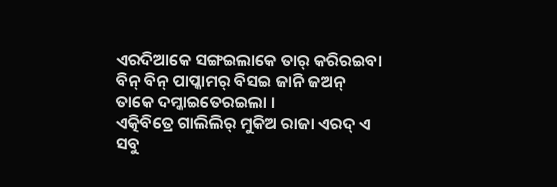ଏରଦିଆକେ ସଙ୍ଗଇଲାକେ ତାର୍ କରିରଇବା ବିନ୍ ବିନ୍ ପାପ୍କାମର୍ ବିସଇ ଜାନି ଜଅନ୍ ତାକେ ଦମ୍କାଇତେରଇଲା ।
ଏତ୍କିବିତ୍ରେ ଗାଲିଲିର୍ ମୁକିଅ ରାଜା ଏରଦ୍ ଏ ସବୁ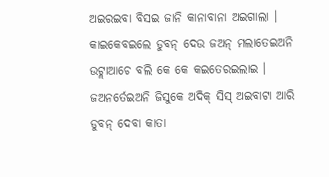ଅଇରଇବା ବିସଇ ଜାନି କାନାବାନା ଅଇଗାଲା । କାଇକେବଇଲେ ଡୁବନ୍ ଦେଉ ଜଅନ୍ ମଲାତେଇଅନି ଉଟ୍ଲାଆଚେ ବଲି କେ କେ କଇତେରଇଲାଇ ।
ଜଅନର୍ତେଇଅନି ଜିସୁକେ ଅଦିକ୍ ସିସ୍ ଅଇବାଟା ଆରି ଡୁବନ୍ ଦେବା କାତା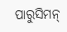ପାରୁସିମନ୍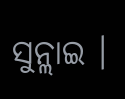ସୁନ୍ଲାଇ ।